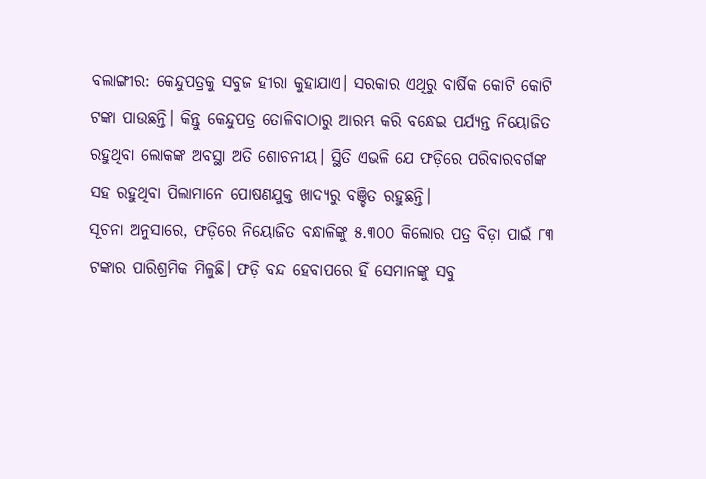ବଲାଙ୍ଗୀର: କେନ୍ଦୁପତ୍ରକୁ ସବୁଜ ହୀରା କୁହାଯାଏ। ସରକାର ଏଥିରୁ ବାର୍ଷିକ କୋଟି କୋଟି ଟଙ୍କା ପାଉଛନ୍ତି। କିନ୍ତୁ କେନ୍ଦୁପତ୍ର ତୋଳିବାଠାରୁ ଆରମ୍ଭ କରି ବନ୍ଧେଇ ପର୍ଯ୍ୟନ୍ତ ନିୟୋଜିତ ରହୁଥିବା ଲୋକଙ୍କ ଅବସ୍ଥା ଅତି ଶୋଚନୀୟ। ସ୍ଥିତି ଏଭଳି ଯେ ଫଡ଼ିରେ ପରିବାରବର୍ଗଙ୍କ ସହ ରହୁଥିବା ପିଲାମାନେ ପୋଷଣଯୁକ୍ତ ଖାଦ୍ୟରୁ ବଞ୍ଚିତ ରହୁଛନ୍ତି।
ସୂଚନା ଅନୁସାରେ, ଫଡ଼ିରେ ନିୟୋଜିତ ବନ୍ଧାଳିଙ୍କୁ ୫.୩୦୦ କିଲୋର ପତ୍ର ବିଡ଼ା ପାଇଁ ୮୩ ଟଙ୍କାର ପାରିଶ୍ରମିକ ମିଳୁଛି। ଫଡ଼ି ବନ୍ଦ ହେବାପରେ ହିଁ ସେମାନଙ୍କୁ ସବୁ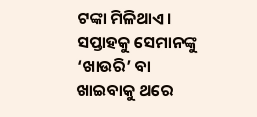ଟଙ୍କା ମିଳିଥାଏ। ସପ୍ତାହକୁ ସେମାନଙ୍କୁ ‘ଖାଉରି’ ବା ଖାଇବାକୁ ଥରେ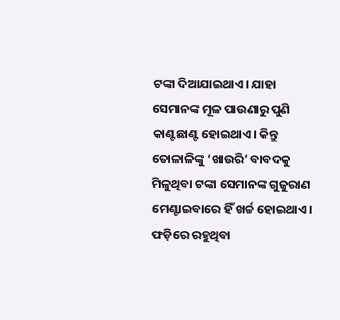ଟଙ୍କା ଦିଆଯାଇଥାଏ। ଯାହା ସେମାନଙ୍କ ମୂଳ ପାଉଣାରୁ ପୁଣି କାଣ୍ଟଛାଣ୍ଟ ହୋଇଥାଏ। କିନ୍ତୁ ତୋଳାଳିଙ୍କୁ ‘ଖାଉରି’ ବାବଦକୁ ମିଳୁଥିବା ଟଙ୍କା ସେମାନଙ୍କ ଗୁଜୁରାଣ ମେଣ୍ଟାଇବାରେ ହିଁ ଖର୍ଚ୍ଚ ହୋଇଥାଏ। ଫଡ଼ିରେ ରହୁଥିବା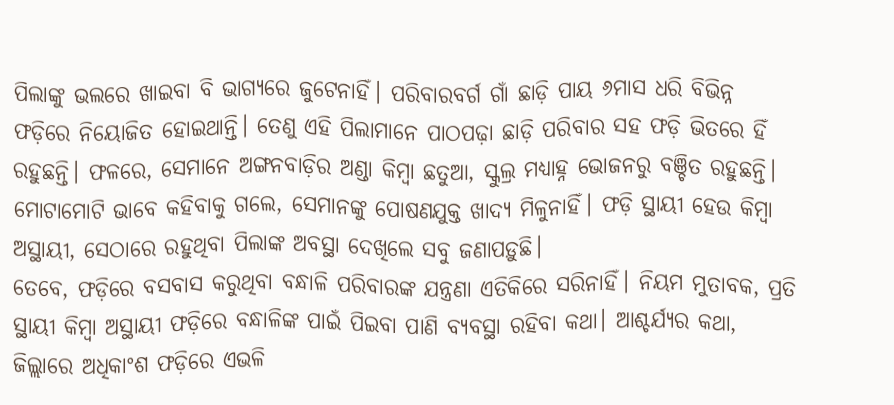ପିଲାଙ୍କୁ ଭଲରେ ଖାଇବା ବି ଭାଗ୍ୟରେ ଜୁଟେନାହିଁ। ପରିବାରବର୍ଗ ଗାଁ ଛାଡ଼ି ପାୟ ୬ମାସ ଧରି ବିଭିନ୍ନ ଫଡ଼ିରେ ନିୟୋଜିତ ହୋଇଥାନ୍ତି। ତେଣୁ ଏହି ପିଲାମାନେ ପାଠପଢ଼ା ଛାଡ଼ି ପରିବାର ସହ ଫଡ଼ି ଭିତରେ ହିଁ ରହୁଛନ୍ତି। ଫଳରେ, ସେମାନେ ଅଙ୍ଗନବାଡ଼ିର ଅଣ୍ଡା କିମ୍ବା ଛତୁଆ, ସ୍କୁଲ୍ର ମଧ୍ୟାହ୍ନ ଭୋଜନରୁ ବଞ୍ଚିତ ରହୁଛନ୍ତି। ମୋଟାମୋଟି ଭାବେ କହିବାକୁ ଗଲେ, ସେମାନଙ୍କୁ ପୋଷଣଯୁକ୍ତ ଖାଦ୍ୟ ମିଳୁନାହିଁ। ଫଡ଼ି ସ୍ଥାୟୀ ହେଉ କିମ୍ବା ଅସ୍ଥାୟୀ, ସେଠାରେ ରହୁଥିବା ପିଲାଙ୍କ ଅବସ୍ଥା ଦେଖିଲେ ସବୁ ଜଣାପଡ଼ୁଛି।
ତେବେ, ଫଡ଼ିରେ ବସବାସ କରୁଥିବା ବନ୍ଧାଳି ପରିବାରଙ୍କ ଯନ୍ତ୍ରଣା ଏତିକିରେ ସରିନାହିଁ। ନିୟମ ମୁତାବକ, ପ୍ରତି ସ୍ଥାୟୀ କିମ୍ବା ଅସ୍ଥାୟୀ ଫଡ଼ିରେ ବନ୍ଧାଳିଙ୍କ ପାଇଁ ପିଇବା ପାଣି ବ୍ୟବସ୍ଥା ରହିବା କଥା। ଆଶ୍ଚର୍ଯ୍ୟର କଥା, ଜିଲ୍ଲାରେ ଅଧିକାଂଶ ଫଡ଼ିରେ ଏଭଳି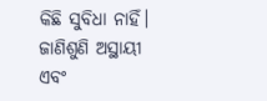କିଛି ସୁବିଧା ନାହିଁ। ଜାଣିଶୁଣି ଅସ୍ଥାୟୀ ଏବଂ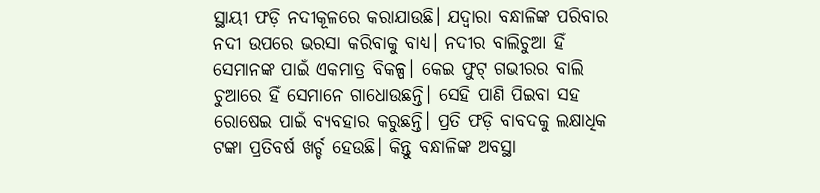ସ୍ଥାୟୀ ଫଡ଼ି ନଦୀକୂଳରେ କରାଯାଉଛି। ଯଦ୍ବାରା ବନ୍ଧାଳିଙ୍କ ପରିବାର ନଦୀ ଉପରେ ଭରସା କରିବାକୁ ବାଧ୍ୟ। ନଦୀର ବାଲିଚୁଆ ହିଁ ସେମାନଙ୍କ ପାଇଁ ଏକମାତ୍ର ବିକଳ୍ପ। କେଇ ଫୁଟ୍ ଗଭୀରର ବାଲି ଚୁଆରେ ହିଁ ସେମାନେ ଗାଧୋଉଛନ୍ତି। ସେହି ପାଣି ପିଇବା ସହ ରୋଷେଇ ପାଇଁ ବ୍ୟବହାର କରୁଛନ୍ତି। ପ୍ରତି ଫଡ଼ି ବାବଦକୁ ଲକ୍ଷାଧିକ ଟଙ୍କା ପ୍ରତିବର୍ଷ ଖର୍ଚ୍ଚ ହେଉଛି। କିନ୍ତୁ ବନ୍ଧାଳିଙ୍କ ଅବସ୍ଥା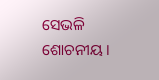ସେଭଳି ଶୋଚନୀୟ।